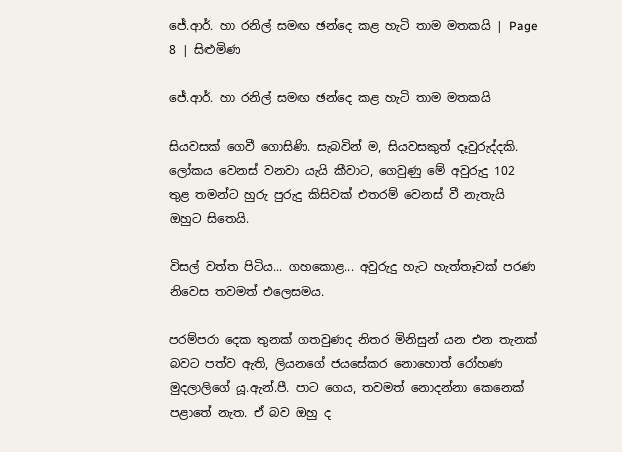ජේ.ආර්. හා රනිල් සමඟ ඡන්දෙ කළ හැටි තාම මතකයි | Page 8 | සිළුමිණ

ජේ.ආර්. හා රනිල් සමඟ ඡන්දෙ කළ හැටි තාම මතකයි

සියවසක් ගෙවී ගොසිණි. සැබවින් ම, සියවසකුත් දෑවුරුද්දකි. ලෝකය වෙනස් වනවා යැයි කීවාට, ගෙවුණු මේ අවුරුදු 102 තුළ තමන්ට හුරු පුරුදු කිසිවක් එතරම් වෙනස් වී නැතැයි ඔහුට සිතෙයි.

විසල් වත්ත පිටිය... ගහකොළ... අවුරුදු හැට හැත්තෑවක් පරණ නිවෙස තවමත් එලෙසමය.

පරම්පරා දෙක තුනක් ගතවුණද නිතර මිනිසුන් යන එන තැනක් බවට පත්ව ඇති, ලියනගේ ජයසේකර නොහොත් රෝහණ මුදලාලිගේ යූ.ඇන්.පී. පාට ගෙය, තවමත් නොදන්නා කෙනෙක් පළාතේ නැත. ඒ බව ඔහු ද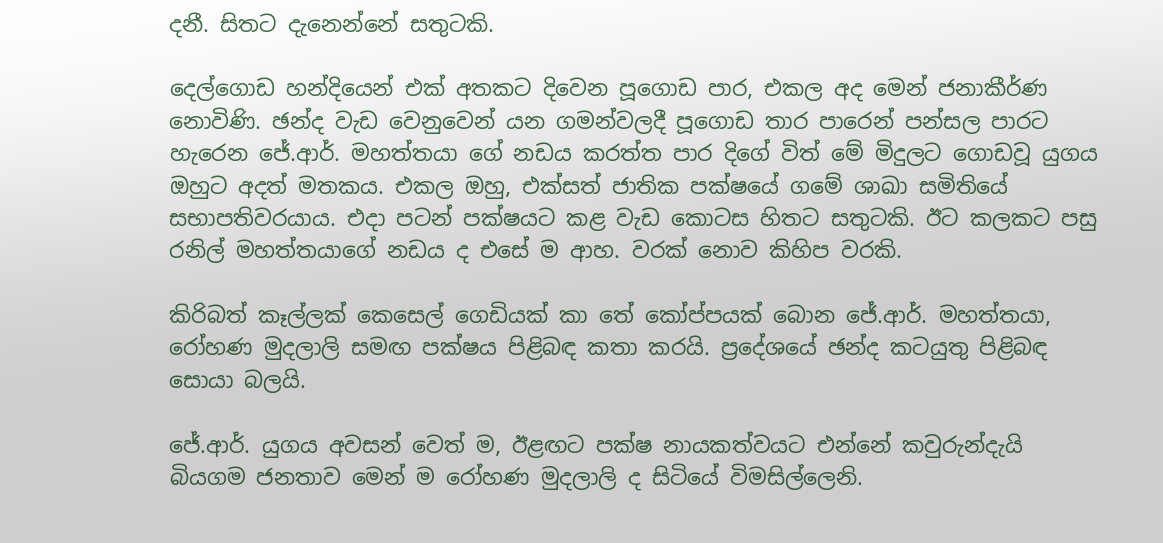දනී. සිතට දැනෙන්නේ සතුටකි.

දෙල්ගොඩ හන්දියෙන් එක් අතකට දිවෙන පූගොඩ පාර, එකල අද මෙන් ජනාකීර්ණ නොවිණි. ඡන්ද වැඩ වෙනුවෙන් යන ගමන්වලදී පූගොඩ තාර පාරෙන් පන්සල පාරට හැරෙන ජේ.ආර්. මහත්තයා ගේ නඩය කරත්ත පාර දිගේ විත් මේ මිදුලට ගොඩවූ යුගය ඔහුට අදත් මතකය. එකල ඔහු, එක්සත් ජාතික පක්ෂයේ ගමේ ශාඛා සමිතියේ සභාපතිවරයාය. එදා පටන් පක්ෂයට කළ වැඩ කොටස හිතට සතුටකි. ඊට කලකට පසු රනිල් මහත්තයාගේ නඩය ද එසේ ම ආහ. වරක් නොව කිහිප වරකි.

කිරිබත් කෑල්ලක් කෙසෙල් ගෙඩියක් කා තේ කෝප්පයක් බොන ජේ.ආර්. මහත්තයා, රෝහණ මුදලාලි සමඟ පක්ෂය පිළිබඳ කතා කරයි. ප්‍රදේශයේ ඡන්ද කටයුතු පිළිබඳ සොයා බලයි.

ජේ.ආර්. යුගය අවසන් වෙත් ම, ඊළඟට පක්ෂ නායකත්වයට එන්නේ කවුරුන්දැයි බියගම ජනතාව මෙන් ම රෝහණ මුදලාලි ද සිටියේ විමසිල්ලෙනි.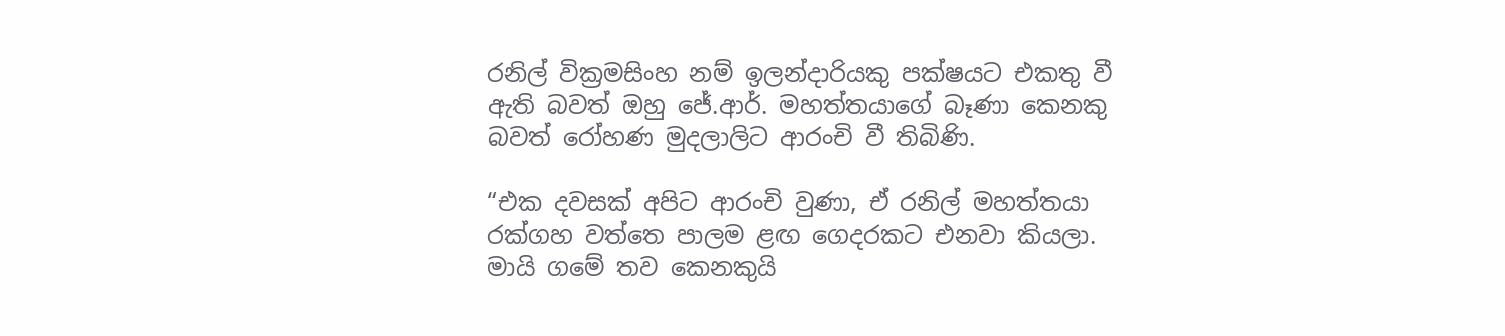රනිල් වික්‍රමසිංහ නම් ඉලන්දාරියකු පක්ෂයට එකතු වී ඇති බවත් ඔහු ජේ.ආර්. මහත්තයාගේ බෑණා කෙනකු බවත් රෝහණ මුදලාලිට ආරංචි වී තිබිණි.

“එක දවසක් අපිට ආරංචි වුණා, ඒ රනිල් මහත්තයා රක්ගහ වත්තෙ පාලම ළඟ ගෙදරකට එනවා කියලා. මායි ගමේ තව කෙනකුයි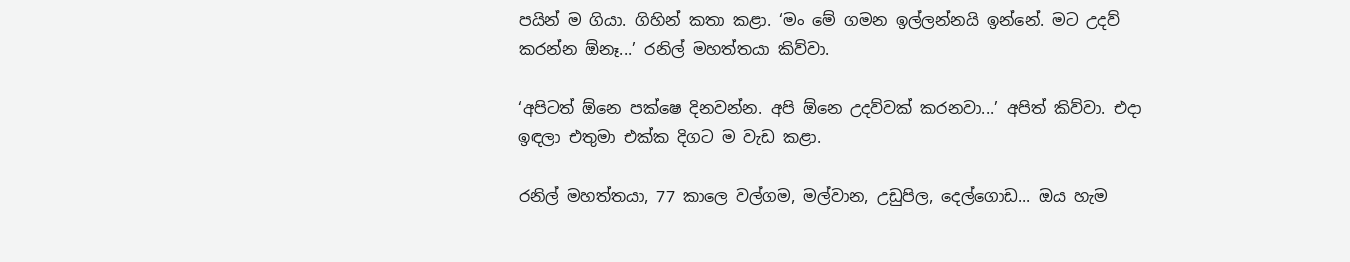පයින් ම ගියා. ගිහින් කතා කළා. ‘මං මේ ගමන ඉල්ලන්නයි ඉන්නේ. මට උදව් කරන්න ඕනෑ...’ රනිල් මහත්තයා කිව්වා.

‘අපිටත් ඕනෙ පක්ෂෙ දිනවන්න. අපි ඕනෙ උදව්වක් කරනවා...’ අපිත් කිව්වා. එදා ඉඳලා එතුමා එක්ක දිගට ම වැඩ කළා.

රනිල් මහත්තයා, 77 කාලෙ වල්ගම, මල්වාන, උඩුපිල, දෙල්ගොඩ... ඔය හැම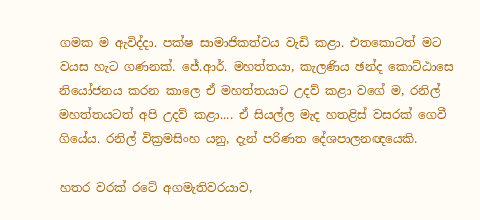ගමක ම ඇවිද්දා. පක්ෂ සාමාජිකත්වය වැඩි කළා. එතකොටත් මට වයස හැට ගණනක්. ජේ.ආර්. මහත්තයා, කැලණිය ඡන්ද කොට්ඨාසෙ නියෝජනය කරන කාලෙ ඒ මහත්තයාට උදව් කළා වගේ ම, රනිල් මහත්තයටත් අපි උදව් කළා.... ඒ සියල්ල මැද හතළිස් වසරක් ගෙවී ගියේය. රනිල් වික්‍රමසිංහ යනු, දැන් පරිණත දේශපාලනඥයෙකි.

හතර වරක් රටේ අගමැතිවරයාව,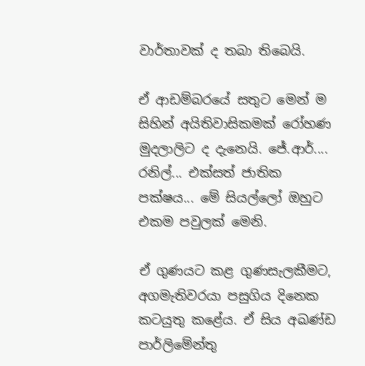වාර්තාවක් ද තබා තිබෙයි.

ඒ ආඩම්බරයේ සතුට මෙන් ම සිහින් අයිතිවාසිකමක් රෝහණ මුදලාලිට ද දැනෙයි. ජේ.ආර්.... රනිල්... එක්සත් ජාතික පක්ෂය... මේ සියල්ලෝ ඔහුට එකම පවුලක් මෙනි.

ඒ ගුණයට කළ ගුණසැලකීමට, අගමැතිවරයා පසුගිය දිනෙක කටයුතු කළේය. ඒ සිය අඛණ්ඩ පාර්ලිමේන්තු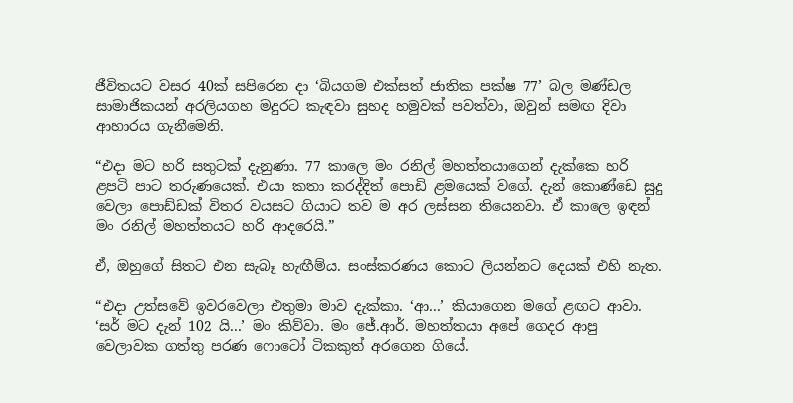ජීවිතයට වසර 40ක් සපිරෙන දා ‘බියගම එක්සත් ජාතික පක්ෂ 77’ බල මණ්ඩල සාමාජිකයන් අරලියගහ මදුරට කැඳවා සුහද හමුවක් පවත්වා, ඔවුන් සමඟ දිවා ආහාරය ගැනීමෙනි.

“එදා මට හරි සතුටක් දැනුණා. 77 කාලෙ මං රනිල් මහත්තයාගෙන් දැක්කෙ හරි ළපටි පාට තරුණයෙක්. එයා කතා කරද්දිත් පොඩි ළමයෙක් වගේ. දැන් කොණ්ඩෙ සුදු වෙලා ‍පොඩ්ඩක් විතර වයසට ගියාට තව ම අර ලස්සන තියෙනවා. ඒ කාලෙ ඉඳන් මං රනිල් මහත්තයට හරි ආදරෙයි.”

ඒ, ඔහුගේ සිතට එන සැබෑ හැඟීම්ය. සංස්කරණය කොට ලියන්නට දෙයක් එහි නැත.

“එදා උත්සවේ ඉවරවෙලා එතුමා මාව දැක්කා. ‘ආ...’ කියාගෙන මගේ ළඟට ආවා. ‘සර් මට දැන් 102 යි...’ මං කිව්වා. මං ජේ.ආර්. මහත්තයා අපේ ගෙදර ආපු වෙලාවක ගත්තු පරණ ෆොටෝ ටිකකුත් අරගෙන ගියේ.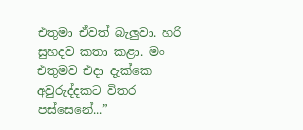එතුමා ඒවත් බැලුවා. හරි සුහදව කතා කළා. මං එතුමව එදා දැක්කෙ අවුරුද්දකට විතර පස්සෙනේ...”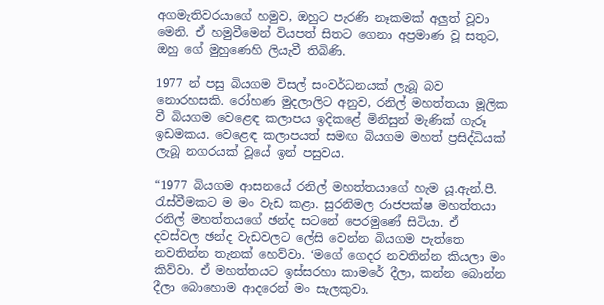අගමැතිවරයාගේ හමුව, ඔහුට පැරණි නෑකමක් අලුත් වූවා මෙනි. ඒ හමුවීමෙන් වියපත් සිතට ගෙනා අප්‍රමාණ වූ සතුට, ඔහු ගේ මුහුණෙහි ලියැවී තිබිණි.

1977 න් පසු බියගම විසල් සංවර්ධනයක් ලැබූ බව නොරහසකි. රෝහණ මුදලාලිට අනුව, රනිල් මහත්තයා මූලික වී බියගම වෙළෙඳ කලාපය ඉදිකළේ මිනිසුන් මැණික් ගැරූ ඉඩමකය. වෙළෙඳ කලාපයත් සමඟ බියගම මහත් ප්‍රසිද්ධියක් ලැබූ නගරයක් වූයේ ඉන් පසුවය.

“1977 බියගම ආසනයේ රනිල් මහත්තයාගේ හැම යූ.ඇන්.පී. රැස්වීමකට ම මං වැඩ කළා. සුරනිමල රාජපක්ෂ මහත්තයා රනිල් මහත්තයගේ ඡන්ද සටනේ පෙරමුණේ සිටියා. ඒ දවස්වල ඡන්ද වැඩවලට ලේසි වෙන්න බියගම පැත්තෙ නවතින්න තැනක් හෙව්වා. ‘මගේ ගෙදර නවතින්න කියලා මං කිව්වා. ඒ මහත්තයට ඉස්සරහා කාමරේ දීලා, කන්න බොන්න දීලා බොහොම ආදරෙන් මං සැලකුවා.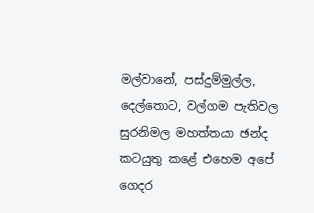මල්වානේ, පස්දුම්මුල්ල, දෙල්තොට, වල්ගම පැතිවල සුරනිමල මහත්තයා ඡන්ද කටයුතු කළේ එහෙම අපේ ගෙදර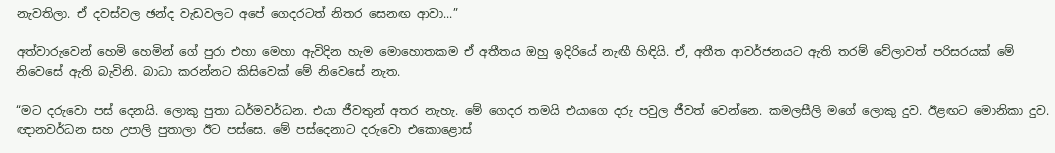නැවතිලා. ඒ දවස්වල ඡන්ද වැඩවලට අපේ ගෙදරටත් නිතර සෙනඟ ආවා...”

අත්වාරුවෙන් හෙමි හෙමින් ගේ පුරා එහා මෙහා ඇවිදින හැම මොහොතකම ඒ අතීතය ඔහු ඉදිරියේ නැ‍ඟී හිඳියි. ඒ, අතීත ආවර්ජනයට ඇති තරම් වේලාවත් පරිසරයක් මේ නිවෙසේ ඇති බැවිනි. බාධා කරන්නට කිසිවෙක් මේ නිවෙසේ නැත.

“මට දරුවො පස් දෙනයි. ලොකු පුතා ධර්මවර්ධන. එයා ජීවතුන් අතර නැහැ. මේ ගෙදර තමයි එයාගෙ දරු පවුල ජීවත් වෙන්නෙ. කමලසීලි මගේ ලොකු දුව. ඊළඟට මොනිකා දුව. ඥානවර්ධන සහ උපාලි පුතාලා ඊට පස්සෙ. මේ පස්දෙනාට දරුවො එකොළොස්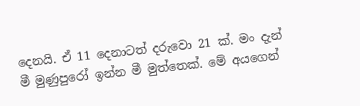දෙනයි. ඒ 11 දෙනාටත් දරුවො 21 ක්. මං දැන් මී මුණුපුරෝ ඉන්න මී මුත්තෙක්. මේ අයගෙන්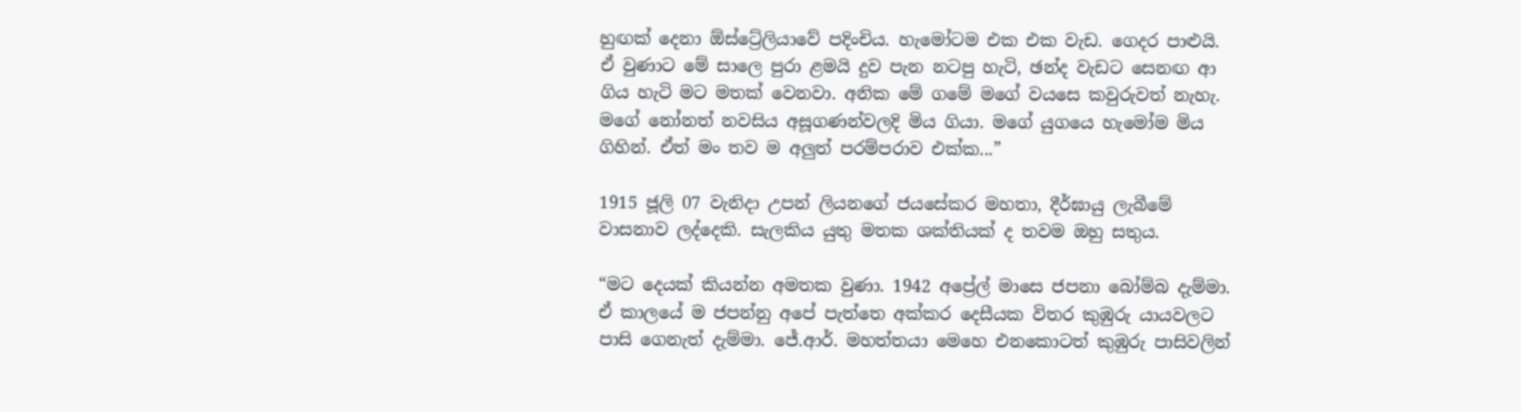හුඟක් දෙනා ඕස්ට්‍රේලියාවේ පදිංචිය. හැමෝටම එක එක වැඩ. ගෙදර පාළුයි. ඒ වුණාට මේ සාලෙ පුරා ළමයි දුව පැන නටපු හැටි, ඡන්ද වැඩට සෙනඟ ආ ගිය හැටි මට මතක් වෙනවා. අනික මේ ගමේ මගේ වයසෙ කවුරුවත් නැහැ. මගේ නෝනත් නවසිය අසූගණන්වලදි මිය ගියා. මගේ යුගයෙ හැමෝම මිය ගිහින්. ඒත් මං තව ම අලුත් පරම්පරාව එක්ක...”

1915 ජූලි 07 වැනිදා උපන් ලියනගේ ජයසේකර මහතා, දීර්ඝායු ලැබීමේ වාසනාව ලද්දෙකි. සැලකිය යුතු මතක ශක්තියක් ද තවම ඔහු සතුය.

“මට දෙයක් කියන්න අමතක වුණා. 1942 අප්‍රේල් මාසෙ ජපනා බෝම්බ දැම්මා. ඒ කාලයේ ම ජපන්නු අපේ පැත්තෙ අක්කර දෙසීයක විතර කුඹුරු යායවලට පාසි ගෙනැත් දැම්මා. ජේ.ආර්. මහත්තයා මෙහෙ එනකොටත් කුඹුරු පාසිවලින්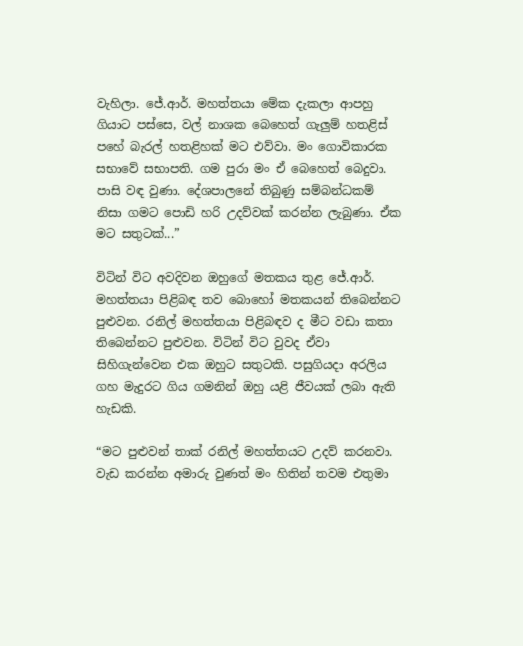වැහිලා. ජේ.ආර්. මහත්තයා මේක දැකලා ආපහු ගියාට පස්සෙ, වල් නාශක බෙහෙත් ගැලුම් හතළිස් පහේ බැරල් හතළිහක් මට එව්වා. මං ගොවිකාරක සභාවේ සභාපති. ගම පුරා මං ඒ බෙහෙත් බෙදුවා. පාසි වඳ වුණා. දේශපාලනේ තිබුණු සම්බන්ධකම් නිසා ගමට පොඩි හරි උදව්වක් කරන්න ලැබුණා. ඒක මට සතුටක්...”

විටින් විට අවදිවන ඔහුගේ මතකය තුළ ‍ජේ.ආර්. මහත්තයා පිළිබඳ තව බොහෝ මතකයන් තිබෙන්නට පුළුවන. රනිල් මහත්තයා පිළිබඳව ද මීට වඩා කතා තිබෙන්නට පුළුවන. විටින් විට වුවද ඒවා සිහිගැන්වෙන එක ඔහුට සතුටකි. පසුගියදා අරලිය ගහ මැදුරට ගිය ගමනින් ඔහු යළි ජීවයක් ලබා ඇති හැඩකි.

“මට පුළුවන් තාක් රනිල් මහත්තයට උදව් කරනවා. වැඩ කරන්න අමාරු වුණත් මං හිතින් තවම එතුමා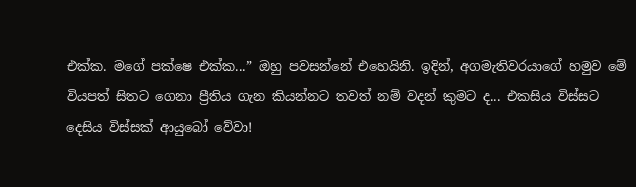එක්ක. මගේ පක්ෂෙ එක්ක...” ඔහු පවසන්නේ එහෙයිනි. ඉදින්, අගමැතිවරයාගේ හමුව මේ වියපත් සිතට ගෙනා ප්‍රීතිය ගැන කියන්නට තවත් නම් වදන් කුමට ද... එකසිය විස්සට දෙසිය විස්සක් ආයුබෝ වේවා!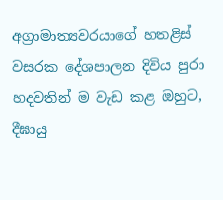අග්‍රාමාත්‍යවරයාගේ හතළිස් වසරක දේශපාලන දිවිය පුරා හදවතින් ම වැඩ කළ ඔහුට, දීඝායු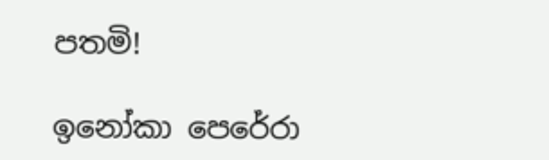පතමි!

ඉනෝකා පෙරේරා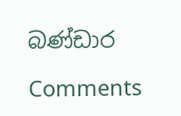බණ්ඩාර

Comments